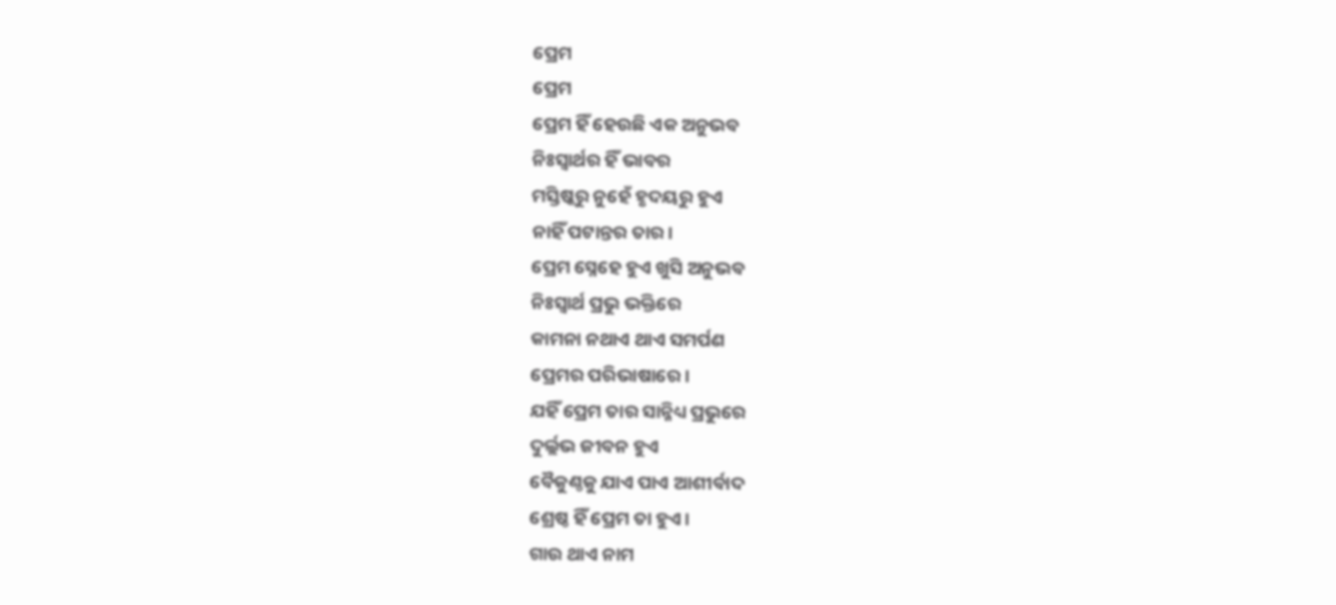ପ୍ରେମ
ପ୍ରେମ
ପ୍ରେମ ହିଁ ହେଉଛି ଏକ ଅନୁଭବ
ନିଃସ୍ୱାର୍ଥର ହିଁ ଭାବର
ମସ୍ତିଷ୍କରୁ ନୁହେଁ ହୃଦୟରୁ ହୁଏ
ନାହିଁ ପଟାନ୍ତର ତାର।
ପ୍ରେମ ସ୍ନେହେ ହୁଏ ଖୁସି ଅନୁଭବ
ନିଃସ୍ୱାର୍ଥ ପ୍ରଭୁ ଭକ୍ତିରେ
କାମନା ନଥାଏ ଥାଏ ସମର୍ପଣ
ପ୍ରେମର ପରିଭାଷାରେ।
ଯହିଁ ପ୍ରେମ ତାର ସାନ୍ନିଧ୍ୟ ପ୍ରଭୁରେ
ଦୁର୍ଲ୍ଲଭ ଜୀବନ ହୁଏ
ବୈକୁଣ୍ଠକୁ ଯାଏ ପାଏ ଆଶୀର୍ବାଦ
ଶ୍ରେଷ୍ଠ ହିଁ ପ୍ରେମ ତା ହୁଏ।
ଗାଉ ଥାଏ ନାମ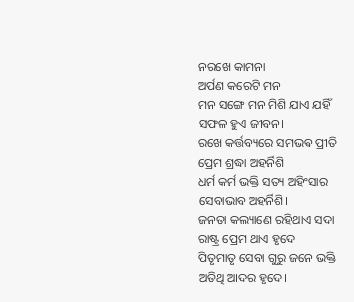ନରଖେ କାମନା
ଅର୍ପଣ କରେଟି ମନ
ମନ ସଙ୍ଗେ ମନ ମିଶି ଯାଏ ଯହିଁ
ସଫଳ ହୁଏ ଜୀବନ।
ରଖେ କର୍ତ୍ତବ୍ୟରେ ସମଭଵ ପ୍ରୀତି
ପ୍ରେମ ଶ୍ରଦ୍ଧା ଅହର୍ନିଶି
ଧର୍ମ କର୍ମ ଭକ୍ତି ସତ୍ୟ ଅହିଂସାର
ସେବାଭାବ ଅହର୍ନିଶି।
ଜନତା କଲ୍ୟାଣେ ରହିଥାଏ ସଦା
ରାଷ୍ଟ୍ର ପ୍ରେମ ଥାଏ ହୃଦେ
ପିତୃମାତୃ ସେବା ଗୁରୁ ଜନେ ଭକ୍ତି
ଅତିଥି ଆଦର ହୃଦେ।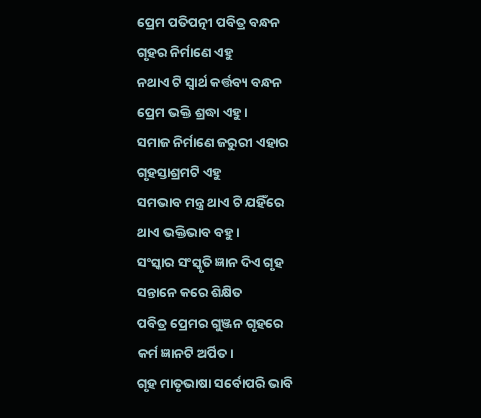ପ୍ରେମ ପତିପତ୍ନୀ ପବିତ୍ର ବନ୍ଧନ
ଗୃହର ନିର୍ମାଣେ ଏହୁ
ନଥାଏ ଟି ସ୍ୱାର୍ଥ କର୍ତ୍ତବ୍ୟ ବନ୍ଧନ
ପ୍ରେମ ଭକ୍ତି ଶ୍ରଦ୍ଧା ଏହୁ।
ସମାଜ ନିର୍ମାଣେ ଜରୁରୀ ଏହାର
ଗୃହସ୍ତାଶ୍ରମଟି ଏହୁ
ସମଭାବ ମନ୍ତ୍ର ଥାଏ ଟି ଯହିଁରେ
ଥାଏ ଭକ୍ତିଭାବ ବହୁ।
ସଂସ୍କାର ସଂସ୍କୃତି ଜ୍ଞାନ ଦିଏ ଗୃହ
ସନ୍ତାନେ କରେ ଶିକ୍ଷିତ
ପବିତ୍ର ପ୍ରେମର ଗୁଞ୍ଜନ ଗୃହରେ
କର୍ମ ଜ୍ଞାନଟି ଅର୍ପିତ।
ଗୃହ ମାତୃଭାଷା ସର୍ବୋପରି ଭାବି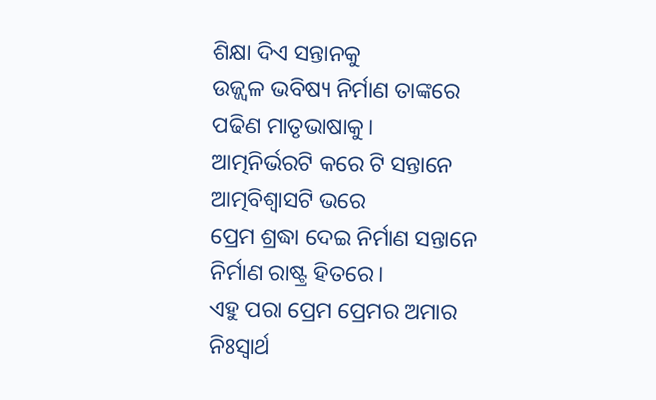ଶିକ୍ଷା ଦିଏ ସନ୍ତାନକୁ
ଉଜ୍ଜ୍ୱଳ ଭବିଷ୍ୟ ନିର୍ମାଣ ତାଙ୍କରେ
ପଢିଣ ମାତୃଭାଷାକୁ।
ଆତ୍ମନିର୍ଭରଟି କରେ ଟି ସନ୍ତାନେ
ଆତ୍ମବିଶ୍ୱାସଟି ଭରେ
ପ୍ରେମ ଶ୍ରଦ୍ଧା ଦେଇ ନିର୍ମାଣ ସନ୍ତାନେ
ନିର୍ମାଣ ରାଷ୍ଟ୍ର ହିତରେ।
ଏହୁ ପରା ପ୍ରେମ ପ୍ରେମର ଅମାର
ନିଃସ୍ୱାର୍ଥ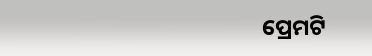ପ୍ରେମଟି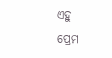ଏହୁ
ପ୍ରେମ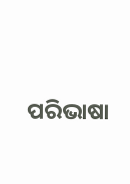ପରିଭାଷା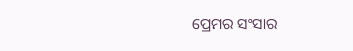ପ୍ରେମର ସଂସାର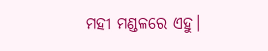ମହୀ ମଣ୍ଡଳରେ ଏହୁ।